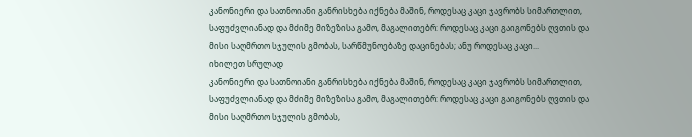კანონიერი და სათნოიანი განრისხება იქნება მაშინ, როდესაც კაცი ჯავრობს სიმართლით, საფუძვლიანად და მძიმე მიზეზისა გამო, მაგალითებრ: როდესაც კაცი გაიგონებს ღვთის და მისი საღმრთო სჯულის გმობას, სარწმუნოებაზე დაცინებას; ანუ როდესაც კაცი...
იხილეთ სრულად
კანონიერი და სათნოიანი განრისხება იქნება მაშინ, როდესაც კაცი ჯავრობს სიმართლით, საფუძვლიანად და მძიმე მიზეზისა გამო, მაგალითებრ: როდესაც კაცი გაიგონებს ღვთის და მისი საღმრთო სჯულის გმობას,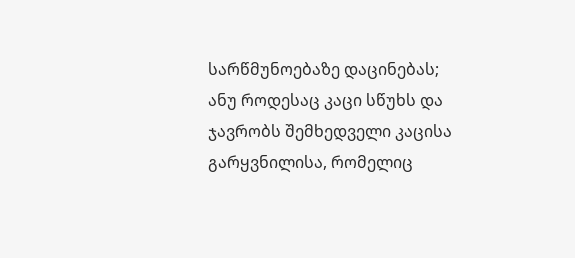სარწმუნოებაზე დაცინებას; ანუ როდესაც კაცი სწუხს და ჯავრობს შემხედველი კაცისა გარყვნილისა, რომელიც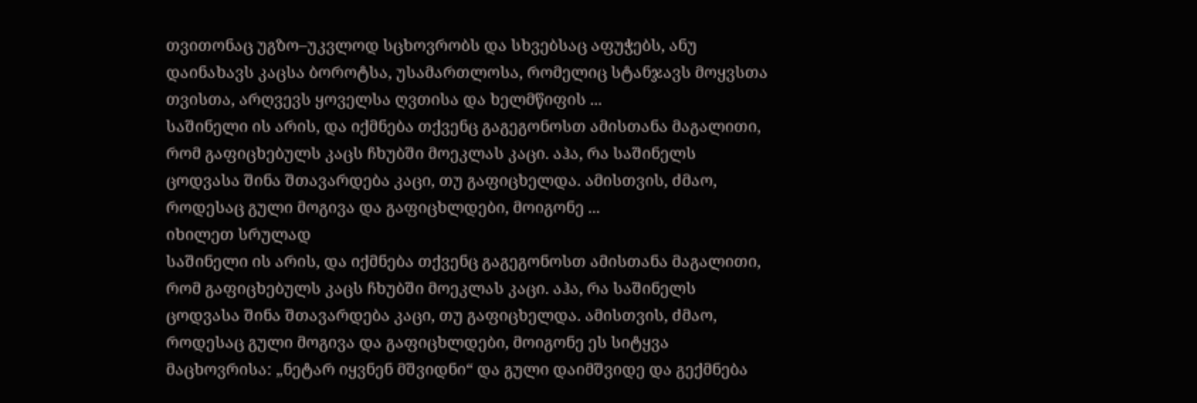თვითონაც უგზო–უკვლოდ სცხოვრობს და სხვებსაც აფუჭებს, ანუ დაინახავს კაცსა ბოროტსა, უსამართლოსა, რომელიც სტანჯავს მოყვსთა თვისთა, არღვევს ყოველსა ღვთისა და ხელმწიფის ...
საშინელი ის არის, და იქმნება თქვენც გაგეგონოსთ ამისთანა მაგალითი, რომ გაფიცხებულს კაცს ჩხუბში მოეკლას კაცი. აჰა, რა საშინელს ცოდვასა შინა შთავარდება კაცი, თუ გაფიცხელდა. ამისთვის, ძმაო, როდესაც გული მოგივა და გაფიცხლდები, მოიგონე ...
იხილეთ სრულად
საშინელი ის არის, და იქმნება თქვენც გაგეგონოსთ ამისთანა მაგალითი, რომ გაფიცხებულს კაცს ჩხუბში მოეკლას კაცი. აჰა, რა საშინელს ცოდვასა შინა შთავარდება კაცი, თუ გაფიცხელდა. ამისთვის, ძმაო, როდესაც გული მოგივა და გაფიცხლდები, მოიგონე ეს სიტყვა მაცხოვრისა: „ნეტარ იყვნენ მშვიდნი“ და გული დაიმშვიდე და გექმნება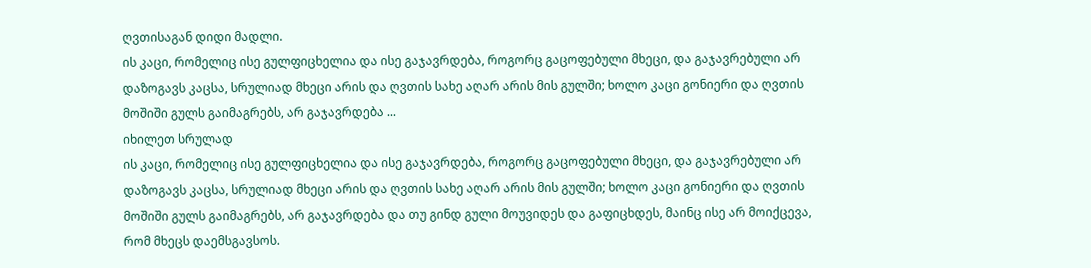ღვთისაგან დიდი მადლი.
ის კაცი, რომელიც ისე გულფიცხელია და ისე გაჯავრდება, როგორც გაცოფებული მხეცი, და გაჯავრებული არ დაზოგავს კაცსა, სრულიად მხეცი არის და ღვთის სახე აღარ არის მის გულში; ხოლო კაცი გონიერი და ღვთის მოშიში გულს გაიმაგრებს, არ გაჯავრდება ...
იხილეთ სრულად
ის კაცი, რომელიც ისე გულფიცხელია და ისე გაჯავრდება, როგორც გაცოფებული მხეცი, და გაჯავრებული არ დაზოგავს კაცსა, სრულიად მხეცი არის და ღვთის სახე აღარ არის მის გულში; ხოლო კაცი გონიერი და ღვთის მოშიში გულს გაიმაგრებს, არ გაჯავრდება და თუ გინდ გული მოუვიდეს და გაფიცხდეს, მაინც ისე არ მოიქცევა, რომ მხეცს დაემსგავსოს.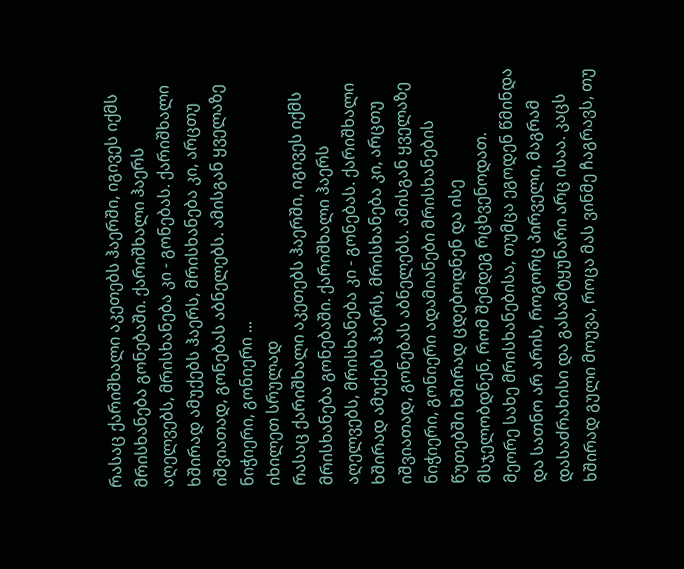რასაც ქარიშხალი აკეთებს ჰაერში, იგივეს იქმს მრისხანება გონებაში. ქარიშხალი ჰაერს აღელვებს, მრისხანება კი - გონებას. ქარიშხალი ხშირად ამუქებს ჰაერს, მრისხანება კი, არცთუ იშვიათად, გონებას აბნელებს. ამისგან ყველაზე ნიჭიერი, გონიერი ...
იხილეთ სრულად
რასაც ქარიშხალი აკეთებს ჰაერში, იგივეს იქმს მრისხანება გონებაში. ქარიშხალი ჰაერს აღელვებს, მრისხანება კი - გონებას. ქარიშხალი ხშირად ამუქებს ჰაერს, მრისხანება კი, არცთუ იშვიათად, გონებას აბნელებს. ამისგან ყველაზე ნიჭიერი, გონიერი ადამიანები მრისხანების წუთებში ხშირად ცდებოდნენ და ისე მსჯელობდნენ, რომ შემდეგ რცხვენოდათ.
მეორე სახე მრისხანებისა, თუმცა ეგოდენ წმინდა და სათნო არ არის, როგორც პირველი, მაგრამ დასაძრახისი და გასამტყუნარი არც ისაა. კაცს ხშირად გული მოუვა, როცა მას ვინმე ჩაგრავს, თუ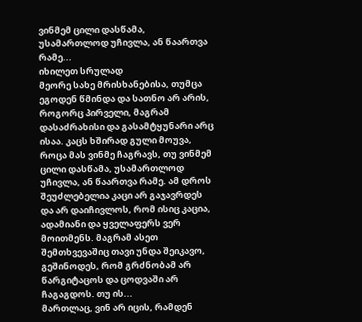ვინმემ ცილი დასწამა, უსამართლოდ უჩივლა, ან წაართვა რამე...
იხილეთ სრულად
მეორე სახე მრისხანებისა, თუმცა ეგოდენ წმინდა და სათნო არ არის, როგორც პირველი, მაგრამ დასაძრახისი და გასამტყუნარი არც ისაა. კაცს ხშირად გული მოუვა, როცა მას ვინმე ჩაგრავს, თუ ვინმემ ცილი დასწამა, უსამართლოდ უჩივლა, ან წაართვა რამე. ამ დროს შეუძლებელია კაცი არ გაჯავრდეს და არ დაიჩივლოს, რომ ისიც კაცია, ადამიანი და ყველაფერს ვერ მოითმენს. მაგრამ ასეთ შემთხვევაშიც თავი უნდა შეიკავო, გეშინოდეს, რომ გრძნობამ არ წარგიტაცოს და ცოდვაში არ ჩაგაგდოს. თუ ის...
მართლაც, ვინ არ იცის, რამდენ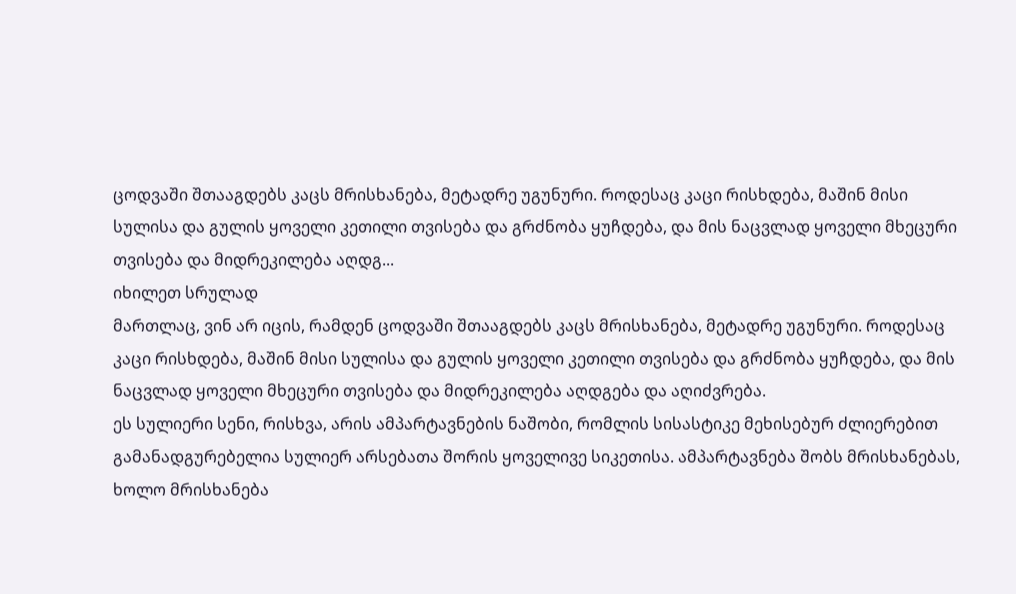ცოდვაში შთააგდებს კაცს მრისხანება, მეტადრე უგუნური. როდესაც კაცი რისხდება, მაშინ მისი სულისა და გულის ყოველი კეთილი თვისება და გრძნობა ყუჩდება, და მის ნაცვლად ყოველი მხეცური თვისება და მიდრეკილება აღდგ...
იხილეთ სრულად
მართლაც, ვინ არ იცის, რამდენ ცოდვაში შთააგდებს კაცს მრისხანება, მეტადრე უგუნური. როდესაც კაცი რისხდება, მაშინ მისი სულისა და გულის ყოველი კეთილი თვისება და გრძნობა ყუჩდება, და მის ნაცვლად ყოველი მხეცური თვისება და მიდრეკილება აღდგება და აღიძვრება.
ეს სულიერი სენი, რისხვა, არის ამპარტავნების ნაშობი, რომლის სისასტიკე მეხისებურ ძლიერებით გამანადგურებელია სულიერ არსებათა შორის ყოველივე სიკეთისა. ამპარტავნება შობს მრისხანებას, ხოლო მრისხანება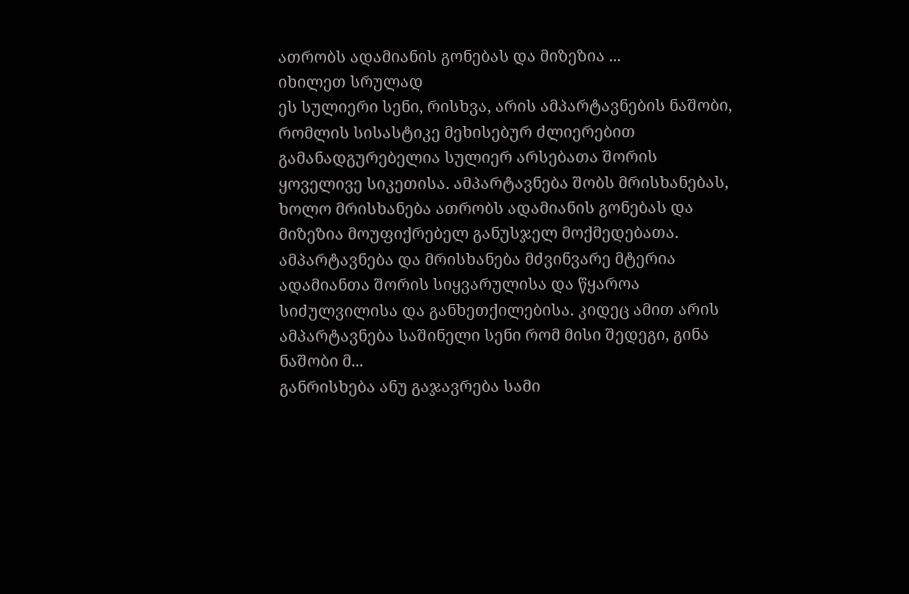ათრობს ადამიანის გონებას და მიზეზია ...
იხილეთ სრულად
ეს სულიერი სენი, რისხვა, არის ამპარტავნების ნაშობი, რომლის სისასტიკე მეხისებურ ძლიერებით გამანადგურებელია სულიერ არსებათა შორის ყოველივე სიკეთისა. ამპარტავნება შობს მრისხანებას, ხოლო მრისხანება ათრობს ადამიანის გონებას და მიზეზია მოუფიქრებელ განუსჯელ მოქმედებათა. ამპარტავნება და მრისხანება მძვინვარე მტერია ადამიანთა შორის სიყვარულისა და წყაროა სიძულვილისა და განხეთქილებისა. კიდეც ამით არის ამპარტავნება საშინელი სენი რომ მისი შედეგი, გინა ნაშობი მ...
განრისხება ანუ გაჯავრება სამი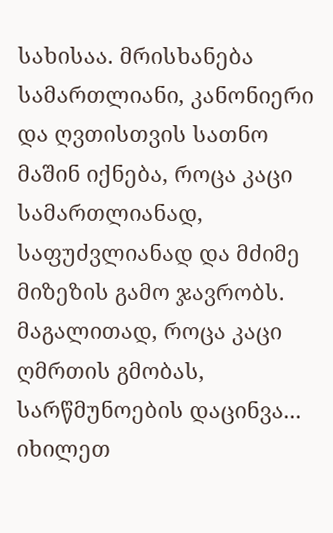სახისაა. მრისხანება სამართლიანი, კანონიერი და ღვთისთვის სათნო მაშინ იქნება, როცა კაცი სამართლიანად, საფუძვლიანად და მძიმე მიზეზის გამო ჯავრობს. მაგალითად, როცა კაცი ღმრთის გმობას, სარწმუნოების დაცინვა...
იხილეთ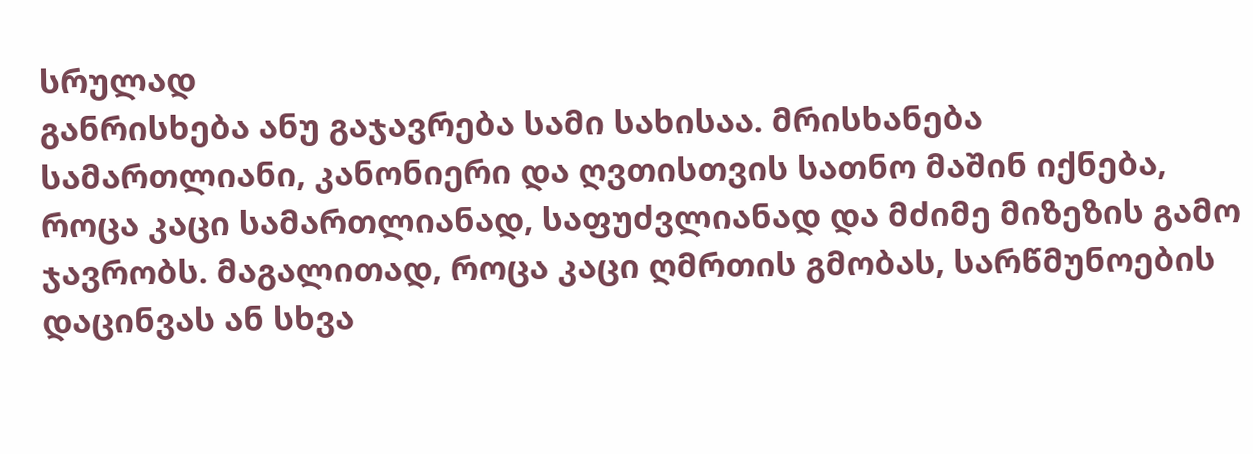სრულად
განრისხება ანუ გაჯავრება სამი სახისაა. მრისხანება სამართლიანი, კანონიერი და ღვთისთვის სათნო მაშინ იქნება, როცა კაცი სამართლიანად, საფუძვლიანად და მძიმე მიზეზის გამო ჯავრობს. მაგალითად, როცა კაცი ღმრთის გმობას, სარწმუნოების დაცინვას ან სხვა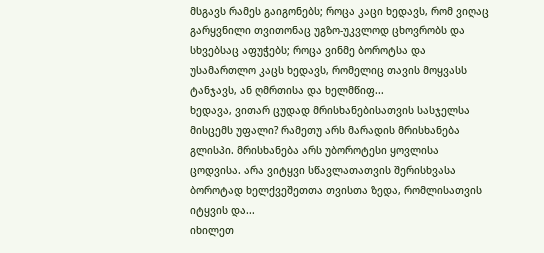მსგავს რამეს გაიგონებს; როცა კაცი ხედავს, რომ ვიღაც გარყვნილი თვითონაც უგზო-უკვლოდ ცხოვრობს და სხვებსაც აფუჭებს; როცა ვინმე ბოროტსა და უსამართლო კაცს ხედავს, რომელიც თავის მოყვასს ტანჯავს, ან ღმრთისა და ხელმწიფ...
ხედავა, ვითარ ცუდად მრისხანებისათვის სასჯელსა მისცემს უფალი? რამეთუ არს მარადის მრისხანება გლისპი. მრისხანება არს უბოროტესი ყოვლისა ცოდვისა. არა ვიტყვი სწავლათათვის შერისხვასა ბოროტად ხელქვეშეთთა თვისთა ზედა, რომლისათვის იტყვის და...
იხილეთ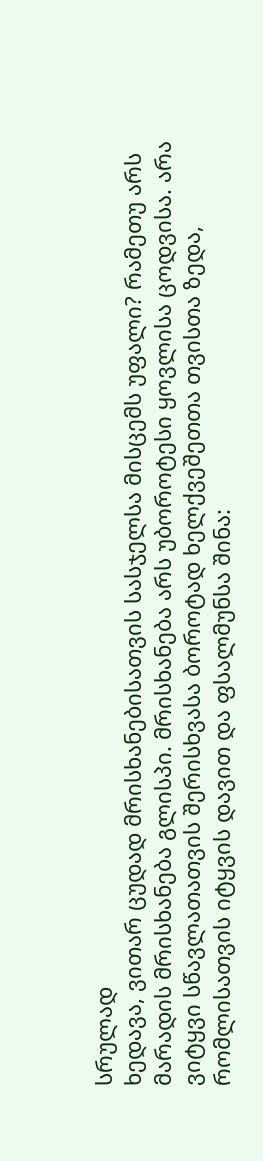სრულად
ხედავა, ვითარ ცუდად მრისხანებისათვის სასჯელსა მისცემს უფალი? რამეთუ არს მარადის მრისხანება გლისპი. მრისხანება არს უბოროტესი ყოვლისა ცოდვისა. არა ვიტყვი სწავლათათვის შერისხვასა ბოროტად ხელქვეშეთთა თვისთა ზედა, რომლისათვის იტყვის დავით და ფსალმუნსა შინა: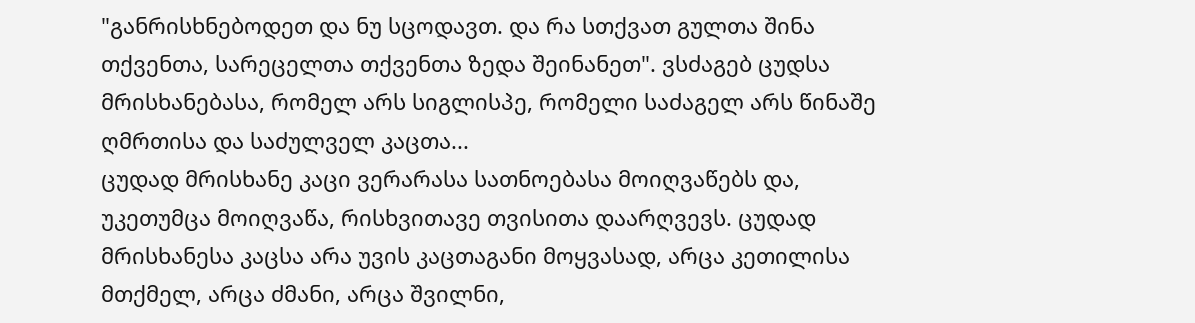"განრისხნებოდეთ და ნუ სცოდავთ. და რა სთქვათ გულთა შინა თქვენთა, სარეცელთა თქვენთა ზედა შეინანეთ". ვსძაგებ ცუდსა მრისხანებასა, რომელ არს სიგლისპე, რომელი საძაგელ არს წინაშე ღმრთისა და საძულველ კაცთა...
ცუდად მრისხანე კაცი ვერარასა სათნოებასა მოიღვაწებს და, უკეთუმცა მოიღვაწა, რისხვითავე თვისითა დაარღვევს. ცუდად მრისხანესა კაცსა არა უვის კაცთაგანი მოყვასად, არცა კეთილისა მთქმელ, არცა ძმანი, არცა შვილნი,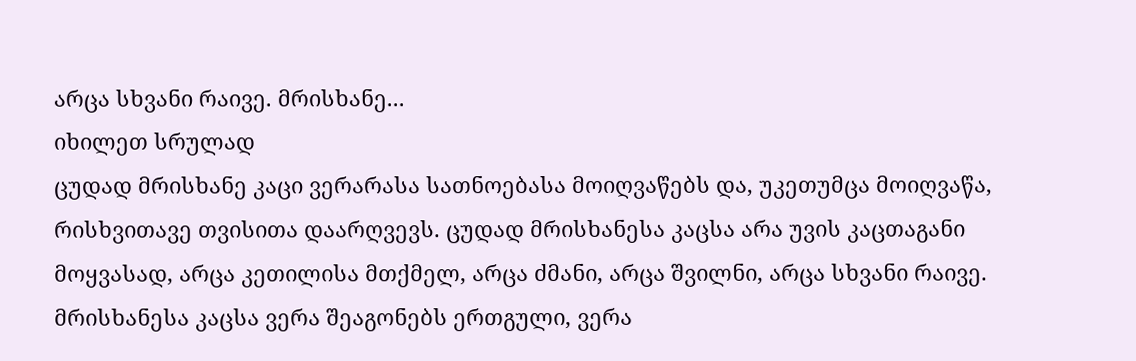არცა სხვანი რაივე. მრისხანე...
იხილეთ სრულად
ცუდად მრისხანე კაცი ვერარასა სათნოებასა მოიღვაწებს და, უკეთუმცა მოიღვაწა, რისხვითავე თვისითა დაარღვევს. ცუდად მრისხანესა კაცსა არა უვის კაცთაგანი მოყვასად, არცა კეთილისა მთქმელ, არცა ძმანი, არცა შვილნი, არცა სხვანი რაივე. მრისხანესა კაცსა ვერა შეაგონებს ერთგული, ვერა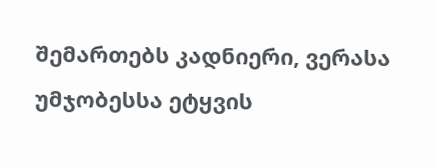შემართებს კადნიერი, ვერასა უმჯობესსა ეტყვის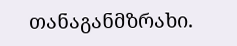თანაგანმზრახი.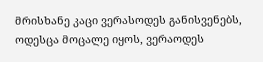მრისხანე კაცი ვერასოდეს განისვენებს, ოდესცა მოცალე იყოს, ვერაოდეს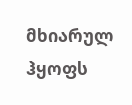მხიარულ ჰყოფს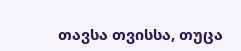თავსა თვისსა, თუცა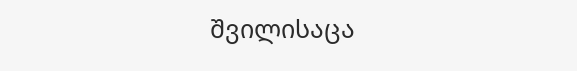შვილისაცა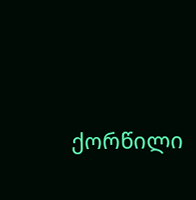ქორწილი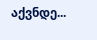აქვნდე...